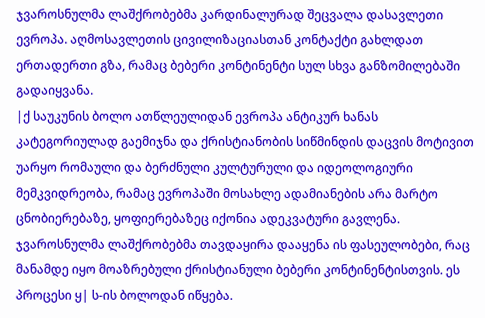ჯვაროსნულმა ლაშქრობებმა კარდინალურად შეცვალა დასავლეთი ევროპა. აღმოსავლეთის ცივილიზაციასთან კონტაქტი გახლდათ ერთადერთი გზა, რამაც ბებერი კონტინენტი სულ სხვა განზომილებაში გადაიყვანა.
|ქ საუკუნის ბოლო ათწლეულიდან ევროპა ანტიკურ ხანას კატეგორიულად გაემიჯნა და ქრისტიანობის სიწმინდის დაცვის მოტივით უარყო რომაული და ბერძნული კულტურული და იდეოლოგიური მემკვიდრეობა, რამაც ევროპაში მოსახლე ადამიანების არა მარტო ცნობიერებაზე, ყოფიერებაზეც იქონია ადეკვატური გავლენა.
ჯვაროსნულმა ლაშქრობებმა თავდაყირა დააყენა ის ფასეულობები, რაც მანამდე იყო მოაზრებული ქრისტიანული ბებერი კონტინენტისთვის. ეს პროცესი ყ| ს-ის ბოლოდან იწყება.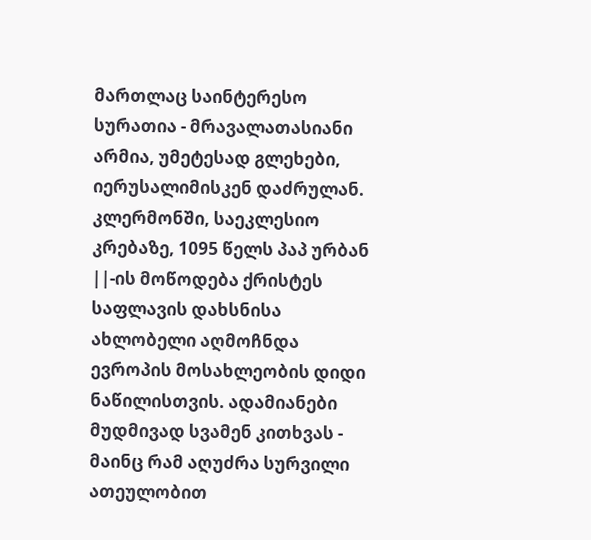მართლაც საინტერესო სურათია - მრავალათასიანი არმია, უმეტესად გლეხები, იერუსალიმისკენ დაძრულან.
კლერმონში, საეკლესიო კრებაზე, 1095 წელს პაპ ურბან ||-ის მოწოდება ქრისტეს საფლავის დახსნისა ახლობელი აღმოჩნდა ევროპის მოსახლეობის დიდი ნაწილისთვის. ადამიანები მუდმივად სვამენ კითხვას - მაინც რამ აღუძრა სურვილი ათეულობით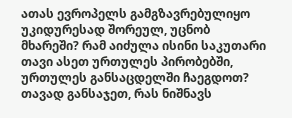ათას ევროპელს გამგზავრებულიყო უკიდურესად შორეულ, უცნობ მხარეში? რამ აიძულა ისინი საკუთარი თავი ასეთ ურთულეს პირობებში, ურთულეს განსაცდელში ჩაეგდოთ?
თავად განსაჯეთ, რას ნიშნავს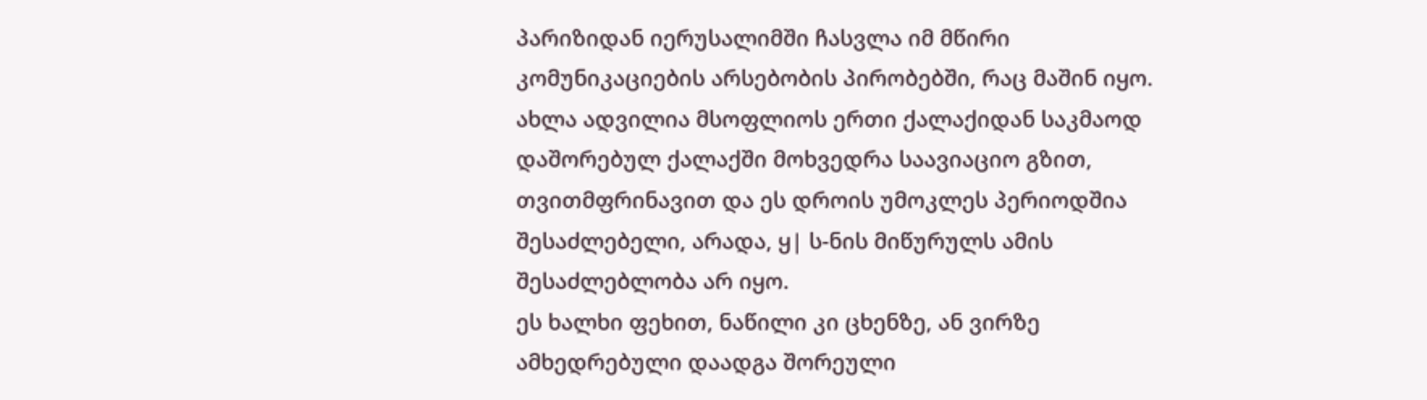პარიზიდან იერუსალიმში ჩასვლა იმ მწირი კომუნიკაციების არსებობის პირობებში, რაც მაშინ იყო. ახლა ადვილია მსოფლიოს ერთი ქალაქიდან საკმაოდ დაშორებულ ქალაქში მოხვედრა საავიაციო გზით, თვითმფრინავით და ეს დროის უმოკლეს პერიოდშია შესაძლებელი, არადა, ყ| ს-ნის მიწურულს ამის შესაძლებლობა არ იყო.
ეს ხალხი ფეხით, ნაწილი კი ცხენზე, ან ვირზე ამხედრებული დაადგა შორეული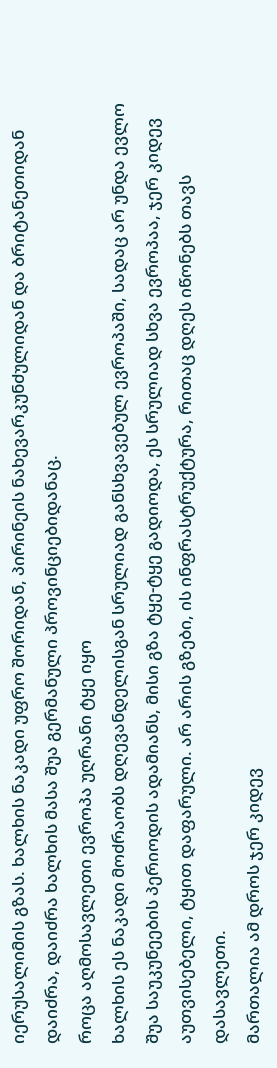იერუსალიმის გზას. ხალხის ნაკადი უფრო შორიდან, პირინეის ნახევარკუნძულიდან და ბრიტანეთიდან დაიძრა, დაიძრა ხალხის მასა შუა გერმანული პროვინციებიდანაც.
როცა აღმოსავლეთი ევროპა უღრანი ტყე იყო
ხალხის ეს ნაკადი მოძრაობს დღევანდელისგან სრულიად განსხვავებულ ევროპაში, სადაც არ უნდა ევლო შუა საუკუნეების პერიოდის ადამიანს, მისი გზა ტყე-ტყე გადიოდა, ეს სრულიად სხვა ევროპაა, ჯერ კიდევ აუთვისებელი, ტყით დაფარული. არ არის გზები, ის ინფრასტრუქტურა, რითაც დღეს იწონებს თავს დასავლეთი.
მართალია ამ დროს ჯერ კიდევ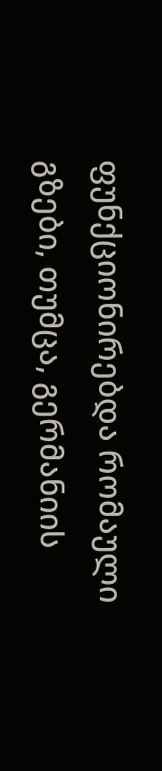ფუნქციონირებდა რომაული გზები, თუმცა, გერმანიის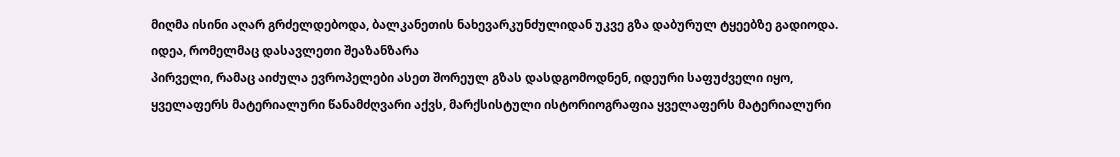მიღმა ისინი აღარ გრძელდებოდა, ბალკანეთის ნახევარკუნძულიდან უკვე გზა დაბურულ ტყეებზე გადიოდა.
იდეა, რომელმაც დასავლეთი შეაზანზარა
პირველი, რამაც აიძულა ევროპელები ასეთ შორეულ გზას დასდგომოდნენ, იდეური საფუძველი იყო, ყველაფერს მატერიალური წანამძღვარი აქვს, მარქსისტული ისტორიოგრაფია ყველაფერს მატერიალური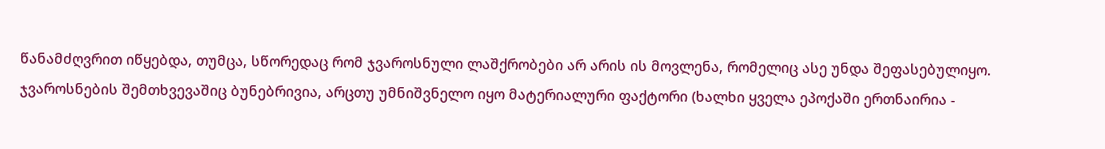წანამძღვრით იწყებდა, თუმცა, სწორედაც რომ ჯვაროსნული ლაშქრობები არ არის ის მოვლენა, რომელიც ასე უნდა შეფასებულიყო.
ჯვაროსნების შემთხვევაშიც ბუნებრივია, არცთუ უმნიშვნელო იყო მატერიალური ფაქტორი (ხალხი ყველა ეპოქაში ერთნაირია -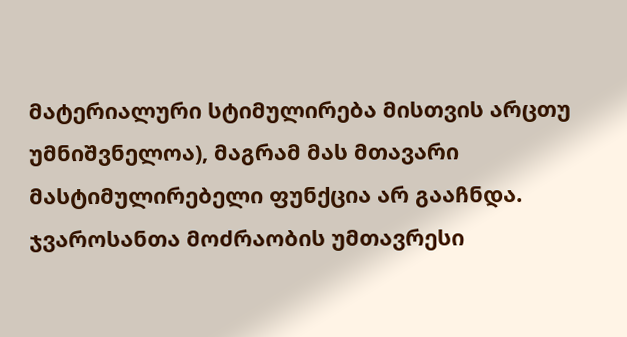მატერიალური სტიმულირება მისთვის არცთუ უმნიშვნელოა), მაგრამ მას მთავარი მასტიმულირებელი ფუნქცია არ გააჩნდა. ჯვაროსანთა მოძრაობის უმთავრესი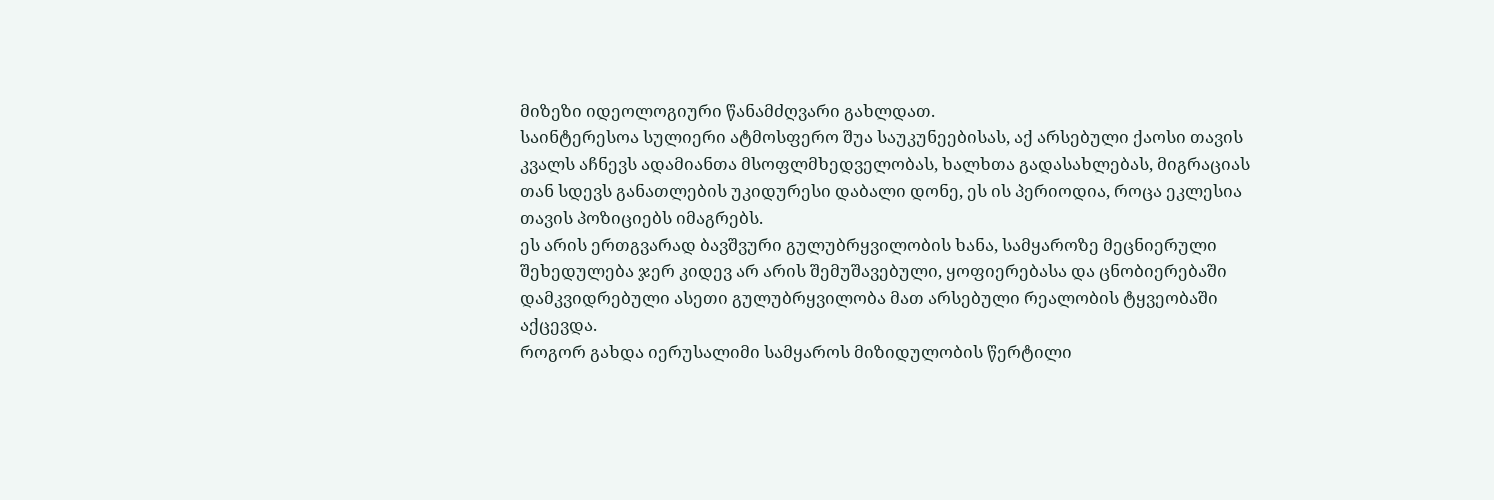მიზეზი იდეოლოგიური წანამძღვარი გახლდათ.
საინტერესოა სულიერი ატმოსფერო შუა საუკუნეებისას, აქ არსებული ქაოსი თავის კვალს აჩნევს ადამიანთა მსოფლმხედველობას, ხალხთა გადასახლებას, მიგრაციას თან სდევს განათლების უკიდურესი დაბალი დონე, ეს ის პერიოდია, როცა ეკლესია თავის პოზიციებს იმაგრებს.
ეს არის ერთგვარად ბავშვური გულუბრყვილობის ხანა, სამყაროზე მეცნიერული შეხედულება ჯერ კიდევ არ არის შემუშავებული, ყოფიერებასა და ცნობიერებაში დამკვიდრებული ასეთი გულუბრყვილობა მათ არსებული რეალობის ტყვეობაში აქცევდა.
როგორ გახდა იერუსალიმი სამყაროს მიზიდულობის წერტილი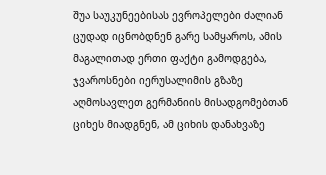შუა საუკუნეებისას ევროპელები ძალიან ცუდად იცნობდნენ გარე სამყაროს, ამის მაგალითად ერთი ფაქტი გამოდგება, ჯვაროსნები იერუსალიმის გზაზე აღმოსავლეთ გერმანიის მისადგომებთან ციხეს მიადგნენ, ამ ციხის დანახვაზე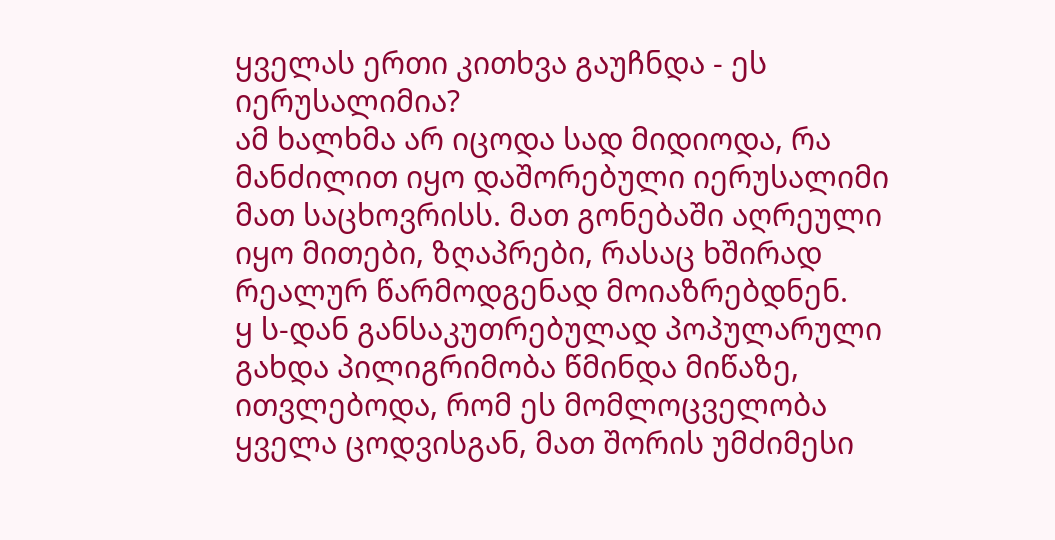ყველას ერთი კითხვა გაუჩნდა - ეს იერუსალიმია?
ამ ხალხმა არ იცოდა სად მიდიოდა, რა მანძილით იყო დაშორებული იერუსალიმი მათ საცხოვრისს. მათ გონებაში აღრეული იყო მითები, ზღაპრები, რასაც ხშირად რეალურ წარმოდგენად მოიაზრებდნენ.
ყ ს-დან განსაკუთრებულად პოპულარული გახდა პილიგრიმობა წმინდა მიწაზე, ითვლებოდა, რომ ეს მომლოცველობა ყველა ცოდვისგან, მათ შორის უმძიმესი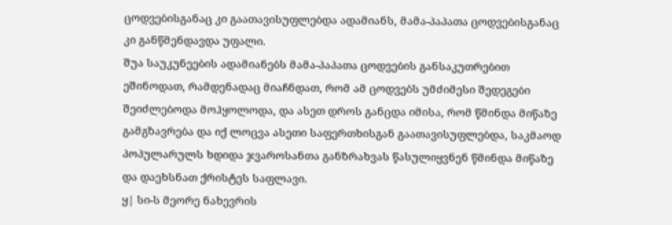ცოდვებისგანაც კი გაათავისუფლებდა ადამიანს, მამა-პაპათა ცოდვებისგანაც კი განწმენდავდა უფალი.
შუა საუკუნეების ადამიანებს მამა-პაპათა ცოდვების განსაკუთრებით ეშინოდათ, რამდენადაც მიაჩნდათ, რომ ამ ცოდვებს უმძიმესი შედეგები შეიძლებოდა მოჰყოლოდა, და ასეთ დროს განცდა იმისა, რომ წმინდა მიწაზე გამგზავრება და იქ ლოცვა ასეთი საფერთხისგან გაათავისუფლებდა, საკმაოდ პოპულარულს ხდიდა ჯვაროსანთა განზრახვას წასულიყვნენ წმინდა მიწაზე და დაეხსნათ ქრისტეს საფლავი.
ყ| სი-ს მეორე ნახევრის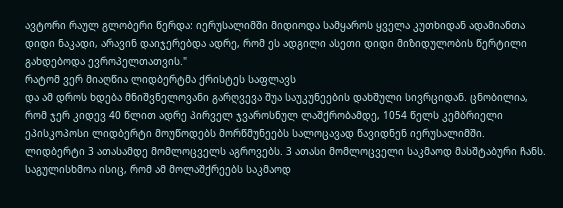ავტორი რაულ გლობერი წერდა: იერუსალიმში მიდიოდა სამყაროს ყველა კუთხიდან ადამიანთა დიდი ნაკადი, არავინ დაიჯერებდა ადრე, რომ ეს ადგილი ასეთი დიდი მიზიდულობის წერტილი გახდებოდა ევროპელთათვის."
რატომ ვერ მიაღწია ლიდბერტმა ქრისტეს საფლავს
და ამ დროს ხდება მნიშვნელოვანი გარღვევა შუა საუკუნეების დახშული სივრციდან. ცნობილია, რომ ჯერ კიდევ 40 წლით ადრე პირველ ჯვაროსნულ ლაშქრობამდე, 1054 წელს კემბრიელი ეპისკოპოსი ლიდბერტი მოუწოდებს მორწმუნეებს სალოცავად წავიდნენ იერუსალიმში. ლიდბერტი 3 ათასამდე მომლოცველს აგროვებს. 3 ათასი მომლოცველი საკმაოდ მასშტაბური ჩანს.
საგულისხმოა ისიც, რომ ამ მოლაშქრეებს საკმაოდ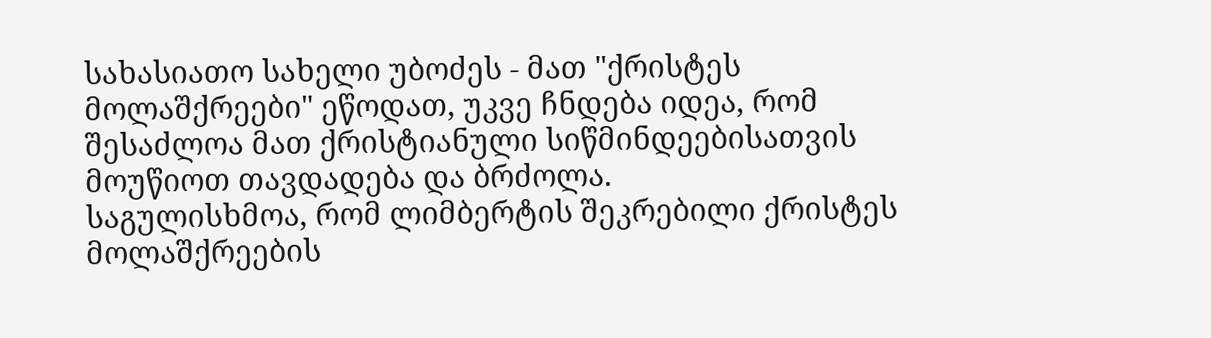სახასიათო სახელი უბოძეს - მათ "ქრისტეს მოლაშქრეები" ეწოდათ, უკვე ჩნდება იდეა, რომ შესაძლოა მათ ქრისტიანული სიწმინდეებისათვის მოუწიოთ თავდადება და ბრძოლა.
საგულისხმოა, რომ ლიმბერტის შეკრებილი ქრისტეს მოლაშქრეების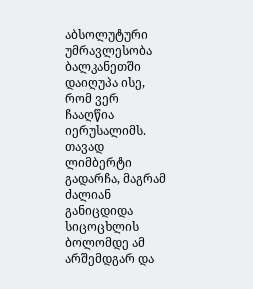აბსოლუტური უმრავლესობა ბალკანეთში დაიღუპა ისე, რომ ვერ ჩააღწია იერუსალიმს. თავად ლიმბერტი გადარჩა, მაგრამ ძალიან განიცდიდა სიცოცხლის ბოლომდე ამ არშემდგარ და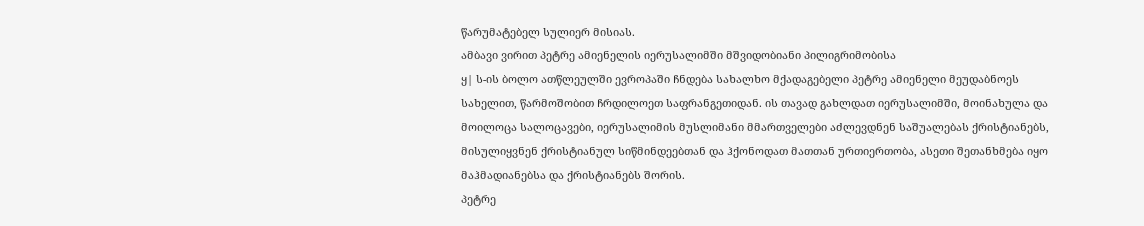წარუმატებელ სულიერ მისიას.
ამბავი ვირით პეტრე ამიენელის იერუსალიმში მშვიდობიანი პილიგრიმობისა
ყ| ს-ის ბოლო ათწლეულში ევროპაში ჩნდება სახალხო მქადაგებელი პეტრე ამიენელი მეუდაბნოეს სახელით, წარმოშობით ჩრდილოეთ საფრანგეთიდან. ის თავად გახლდათ იერუსალიმში, მოინახულა და მოილოცა სალოცავები, იერუსალიმის მუსლიმანი მმართველები აძლევდნენ საშუალებას ქრისტიანებს, მისულიყვნენ ქრისტიანულ სიწმინდეებთან და ჰქონოდათ მათთან ურთიერთობა, ასეთი შეთანხმება იყო მაჰმადიანებსა და ქრისტიანებს შორის.
პეტრე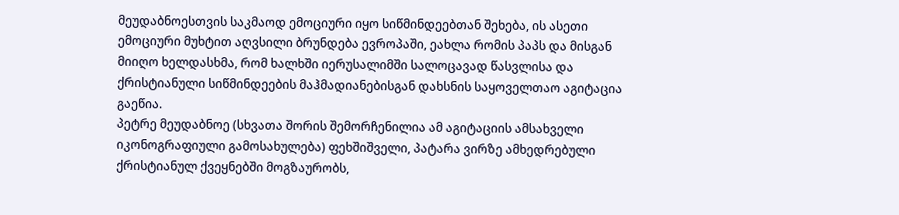მეუდაბნოესთვის საკმაოდ ემოციური იყო სიწმინდეებთან შეხება, ის ასეთი ემოციური მუხტით აღვსილი ბრუნდება ევროპაში, ეახლა რომის პაპს და მისგან მიიღო ხელდასხმა, რომ ხალხში იერუსალიმში სალოცავად წასვლისა და ქრისტიანული სიწმინდეების მაჰმადიანებისგან დახსნის საყოველთაო აგიტაცია გაეწია.
პეტრე მეუდაბნოე (სხვათა შორის შემორჩენილია ამ აგიტაციის ამსახველი იკონოგრაფიული გამოსახულება) ფეხშიშველი, პატარა ვირზე ამხედრებული ქრისტიანულ ქვეყნებში მოგზაურობს,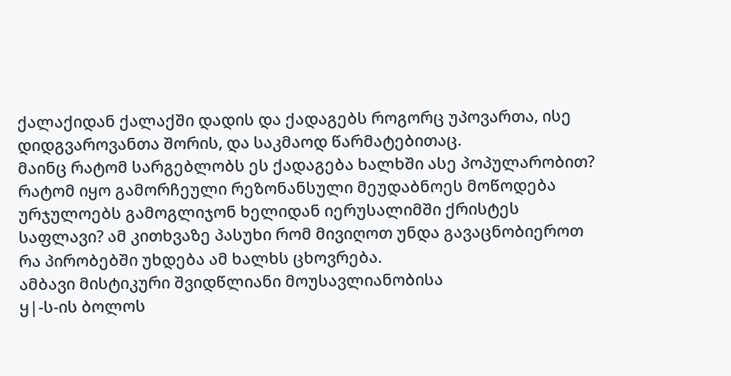ქალაქიდან ქალაქში დადის და ქადაგებს როგორც უპოვართა, ისე დიდგვაროვანთა შორის, და საკმაოდ წარმატებითაც.
მაინც რატომ სარგებლობს ეს ქადაგება ხალხში ასე პოპულარობით? რატომ იყო გამორჩეული რეზონანსული მეუდაბნოეს მოწოდება ურჯულოებს გამოგლიჯონ ხელიდან იერუსალიმში ქრისტეს საფლავი? ამ კითხვაზე პასუხი რომ მივიღოთ უნდა გავაცნობიეროთ რა პირობებში უხდება ამ ხალხს ცხოვრება.
ამბავი მისტიკური შვიდწლიანი მოუსავლიანობისა
ყ|-ს-ის ბოლოს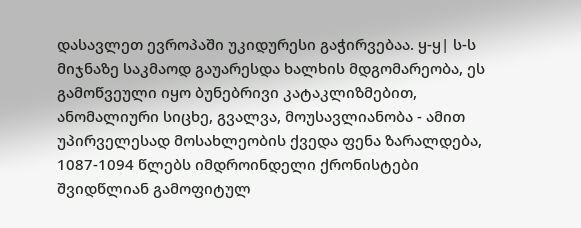დასავლეთ ევროპაში უკიდურესი გაჭირვებაა. ყ-ყ| ს-ს მიჯნაზე საკმაოდ გაუარესდა ხალხის მდგომარეობა, ეს გამოწვეული იყო ბუნებრივი კატაკლიზმებით, ანომალიური სიცხე, გვალვა, მოუსავლიანობა - ამით უპირველესად მოსახლეობის ქვედა ფენა ზარალდება, 1087-1094 წლებს იმდროინდელი ქრონისტები შვიდწლიან გამოფიტულ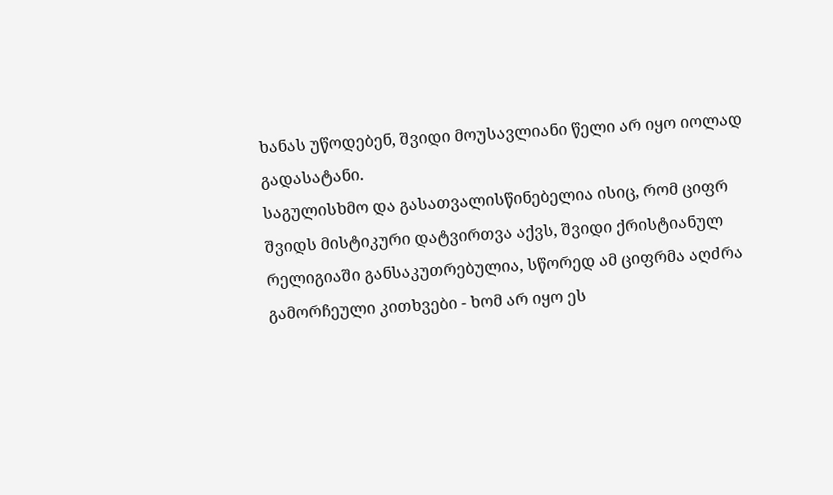ხანას უწოდებენ, შვიდი მოუსავლიანი წელი არ იყო იოლად გადასატანი.
საგულისხმო და გასათვალისწინებელია ისიც, რომ ციფრ შვიდს მისტიკური დატვირთვა აქვს, შვიდი ქრისტიანულ რელიგიაში განსაკუთრებულია, სწორედ ამ ციფრმა აღძრა გამორჩეული კითხვები - ხომ არ იყო ეს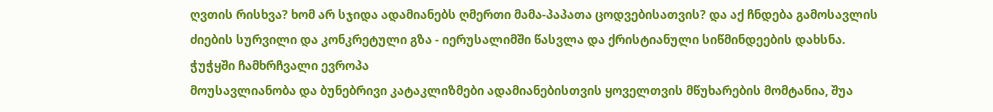ღვთის რისხვა? ხომ არ სჯიდა ადამიანებს ღმერთი მამა-პაპათა ცოდვებისათვის? და აქ ჩნდება გამოსავლის ძიების სურვილი და კონკრეტული გზა - იერუსალიმში წასვლა და ქრისტიანული სიწმინდეების დახსნა.
ჭუჭყში ჩამხრჩვალი ევროპა
მოუსავლიანობა და ბუნებრივი კატაკლიზმები ადამიანებისთვის ყოველთვის მწუხარების მომტანია, შუა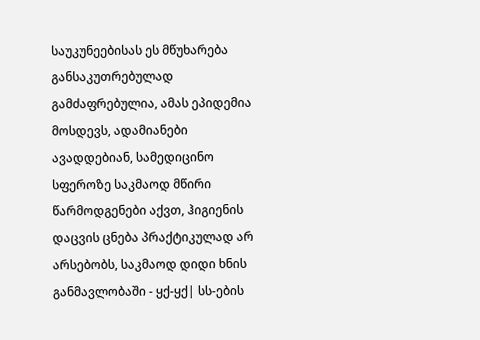საუკუნეებისას ეს მწუხარება განსაკუთრებულად გამძაფრებულია, ამას ეპიდემია მოსდევს, ადამიანები ავადდებიან, სამედიცინო სფეროზე საკმაოდ მწირი წარმოდგენები აქვთ, ჰიგიენის დაცვის ცნება პრაქტიკულად არ არსებობს, საკმაოდ დიდი ხნის განმავლობაში - ყქ-ყქ| სს-ების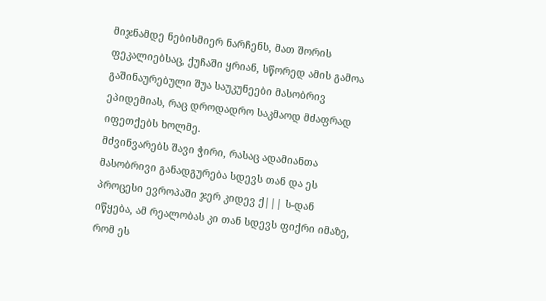მიჯნამდე ნებისმიერ ნარჩენს, მათ შორის ფეკალიებსაც, ქუჩაში ყრიან, სწორედ ამის გამოა გაშინაურებული შუა საუკუნეები მასობრივ ეპიდემიას, რაც დროდადრო საკმაოდ მძაფრად იფეთქებს ხოლმე.
მძვინვარებს შავი ჭირი, რასაც ადამიანთა მასობრივი განადგურება სდევს თან და ეს პროცესი ევროპაში ჯერ კიდევ ქ||| ს-დან იწყება, ამ რეალობას კი თან სდევს ფიქრი იმაზე, რომ ეს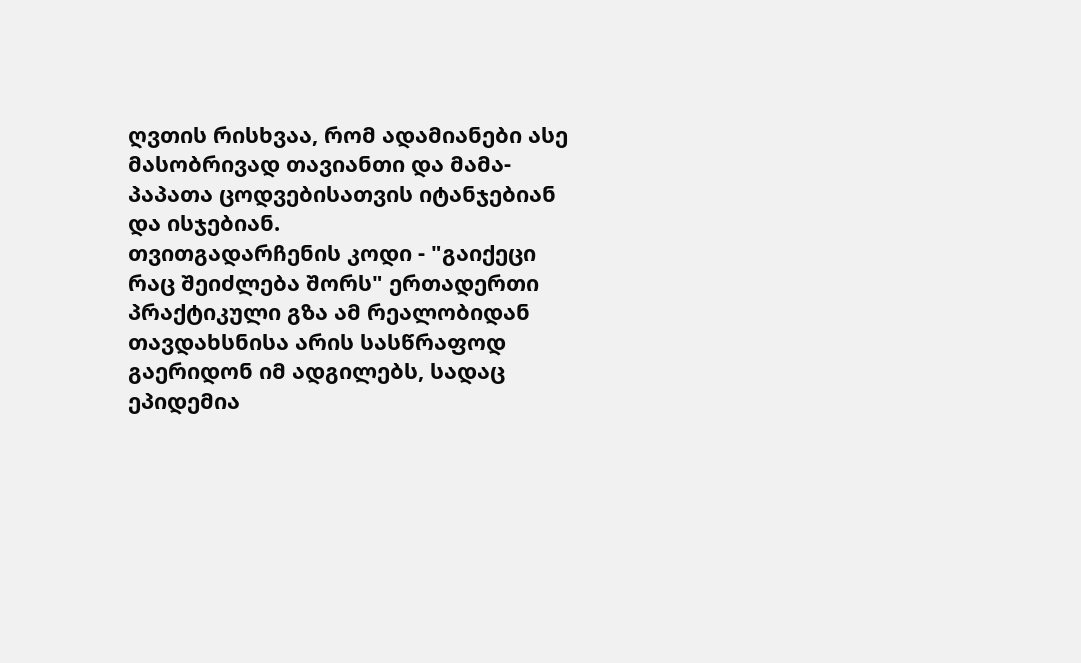ღვთის რისხვაა, რომ ადამიანები ასე მასობრივად თავიანთი და მამა-პაპათა ცოდვებისათვის იტანჯებიან და ისჯებიან.
თვითგადარჩენის კოდი - "გაიქეცი რაც შეიძლება შორს" ერთადერთი პრაქტიკული გზა ამ რეალობიდან თავდახსნისა არის სასწრაფოდ გაერიდონ იმ ადგილებს, სადაც ეპიდემია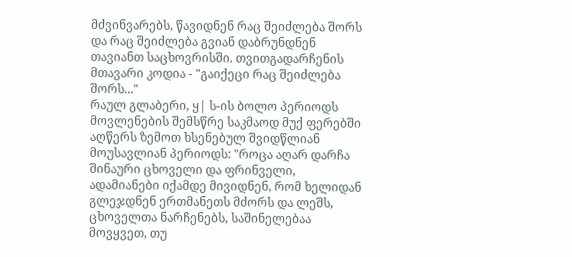მძვინვარებს, წავიდნენ რაც შეიძლება შორს და რაც შეიძლება გვიან დაბრუნდნენ თავიანთ საცხოვრისში. თვითგადარჩენის მთავარი კოდია - "გაიქეცი რაც შეიძლება შორს..."
რაულ გლაბერი, ყ| ს-ის ბოლო პერიოდს მოვლენების შემსწრე საკმაოდ მუქ ფერებში აღწერს ზემოთ ხსენებულ შვიდწლიან მოუსავლიან პერიოდს: "როცა აღარ დარჩა შინაური ცხოველი და ფრინველი, ადამიანები იქამდე მივიდნენ, რომ ხელიდან გლეჯდნენ ერთმანეთს მძორს და ლეშს, ცხოველთა ნარჩენებს, საშინელებაა მოვყვეთ, თუ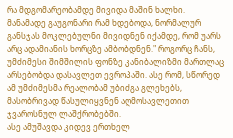რა მდგომარეობამდე მივიდა მაშინ ხალხი.
მანამადე გაუგონარი რამ ხდებოდა, ნორმალურ განსჯას მოკლებულნი მივიდნენ იქამდე, რომ უარს არც ადამიანის ხორცზე ამბობდნენ." როგორც ჩანს, უმძიმესი შიმშილის ფონზე კანიბალიზმი მართლაც არსებობდა დასავლეთ ევროპაში. ასე რომ, სწორედ ამ უმძიმესმა რეალობამ უბიძგა გლეხებს, მასობრივად წასულიყვნენ აღმოსავლეთით ჯვაროსნულ ლაშქრობებში.
ასე ამუშავდა კიდევ ერთხელ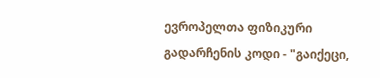ევროპელთა ფიზიკური გადარჩენის კოდი - "გაიქეცი,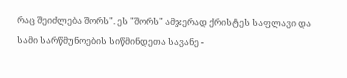რაც შეიძლება შორს". ეს "შორს" ამჯერად ქრისტეს საფლავი და სამი სარწმუნოების სიწმინდეთა სავანე -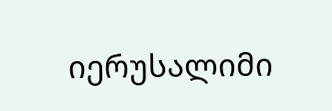იერუსალიმი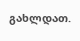გახლდათ.